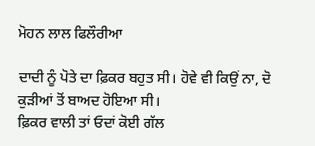ਮੋਹਨ ਲਾਲ ਫਿਲੌਰੀਆ

ਦਾਦੀ ਨੂੰ ਪੋਤੇ ਦਾ ਫ਼ਿਕਰ ਬਹੁਤ ਸੀ। ਹੋਵੇ ਵੀ ਕਿਉਂ ਨਾ, ਦੋ ਕੁੜੀਆਂ ਤੋਂ ਬਾਅਦ ਹੋਇਆ ਸੀ।
ਫ਼ਿਕਰ ਵਾਲੀ ਤਾਂ ਓਦਾਂ ਕੋਈ ਗੱਲ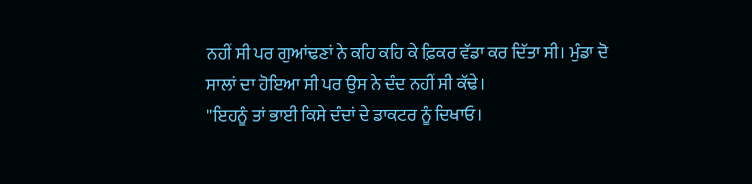ਨਹੀਂ ਸੀ ਪਰ ਗੁਆਂਢਣਾਂ ਨੇ ਕਹਿ ਕਹਿ ਕੇ ਫ਼ਿਕਰ ਵੱਡਾ ਕਰ ਦਿੱਤਾ ਸੀ। ਮੁੰਡਾ ਦੋ ਸਾਲਾਂ ਦਾ ਹੋਇਆ ਸੀ ਪਰ ਉਸ ਨੇ ਦੰਦ ਨਹੀਂ ਸੀ ਕੱਢੇ।
''ਇਹਨੂੰ ਤਾਂ ਭਾਈ ਕਿਸੇ ਦੰਦਾਂ ਦੇ ਡਾਕਟਰ ਨੂੰ ਦਿਖਾਓ।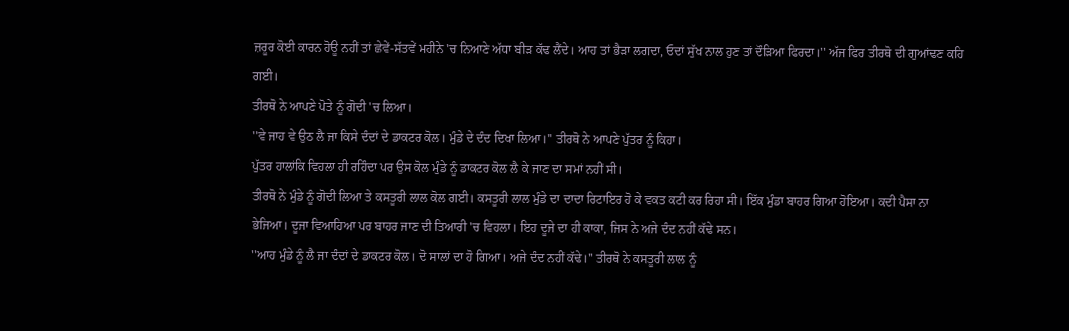ਜ਼ਰੂਰ ਕੋਈ ਕਾਰਨ ਹੋਊ ਨਹੀਂ ਤਾਂ ਛੇਵੇਂ-ਸੱਤਵੇਂ ਮਹੀਨੇ 'ਚ ਨਿਆਣੇ ਅੱਧਾ ਬੀੜ ਕੱਢ ਲੈਂਦੇ। ਆਹ ਤਾਂ ਭੈੜਾ ਲਗਦਾ, ਓਦਾਂ ਸੁੱਖ ਨਾਲ ਹੁਣ ਤਾਂ ਦੌੜਿਆ ਫਿਰਦਾ।'' ਅੱਜ ਫਿਰ ਤੀਰਥੋ ਦੀ ਗੁਆਂਢਣ ਕਹਿ ਗਈ।
ਤੀਰਥੋ ਨੇ ਆਪਣੇ ਪੋਤੇ ਨੂੰ ਗੋਦੀ 'ਚ ਲਿਆ।
''ਵੇ ਜਾਹ ਵੇ ਉਠ ਲੈ ਜਾ ਕਿਸੇ ਦੰਦਾਂ ਦੇ ਡਾਕਟਰ ਕੋਲ। ਮੁੰਡੇ ਦੇ ਦੰਦ ਦਿਖਾ ਲਿਆ।'' ਤੀਰਥੋ ਨੇ ਆਪਣੇ ਪੁੱਤਰ ਨੂੰ ਕਿਹਾ।
ਪੁੱਤਰ ਹਾਲਾਂਕਿ ਵਿਹਲਾ ਹੀ ਰਹਿੰਦਾ ਪਰ ਉਸ ਕੋਲ ਮੁੰਡੇ ਨੂੰ ਡਾਕਟਰ ਕੋਲ ਲੈ ਕੇ ਜਾਣ ਦਾ ਸਮਾਂ ਨਹੀਂ ਸੀ।
ਤੀਰਥੋ ਨੇ ਮੁੰਡੇ ਨੂੰ ਗੋਦੀ ਲਿਆ ਤੇ ਕਸਤੂਰੀ ਲਾਲ ਕੋਲ ਗਈ। ਕਸਤੂਰੀ ਲਾਲ ਮੁੰਡੇ ਦਾ ਦਾਦਾ ਰਿਟਾਇਰ ਹੋ ਕੇ ਵਕਤ ਕਟੀ ਕਰ ਰਿਹਾ ਸੀ। ਇੱਕ ਮੁੰਡਾ ਬਾਹਰ ਗਿਆ ਹੋਇਆ। ਕਦੀ ਪੈਸਾ ਨਾ ਭੇਜਿਆ। ਦੂਜਾ ਵਿਆਹਿਆ ਪਰ ਬਾਹਰ ਜਾਣ ਦੀ ਤਿਆਰੀ 'ਚ ਵਿਹਲਾ। ਇਹ ਦੂਜੇ ਦਾ ਹੀ ਕਾਕਾ, ਜਿਸ ਨੇ ਅਜੇ ਦੰਦ ਨਹੀਂ ਕੱਢੇ ਸਨ।
''ਆਹ ਮੁੰਡੇ ਨੂੰ ਲੈ ਜਾ ਦੰਦਾਂ ਦੇ ਡਾਕਟਰ ਕੋਲ। ਦੋ ਸਾਲਾਂ ਦਾ ਹੋ ਗਿਆ। ਅਜੇ ਦੰਦ ਨਹੀਂ ਕੱਢੇ।'' ਤੀਰਥੋ ਨੇ ਕਸਤੂਰੀ ਲਾਲ ਨੂੰ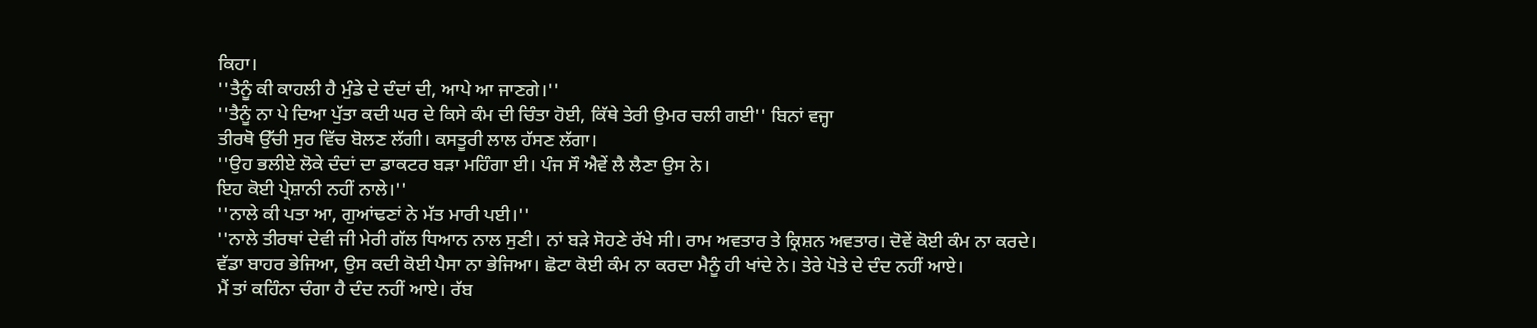ਕਿਹਾ।
''ਤੈਨੂੰ ਕੀ ਕਾਹਲੀ ਹੈ ਮੁੰਡੇ ਦੇ ਦੰਦਾਂ ਦੀ, ਆਪੇ ਆ ਜਾਣਗੇ।''
''ਤੈਨੂੰ ਨਾ ਪੇ ਦਿਆ ਪੁੱਤਾ ਕਦੀ ਘਰ ਦੇ ਕਿਸੇ ਕੰਮ ਦੀ ਚਿੰਤਾ ਹੋਈ, ਕਿੱਥੇ ਤੇਰੀ ਉਮਰ ਚਲੀ ਗਈ'' ਬਿਨਾਂ ਵਜ੍ਹਾ
ਤੀਰਥੋ ਉੱਚੀ ਸੁਰ ਵਿੱਚ ਬੋਲਣ ਲੱਗੀ। ਕਸਤੂਰੀ ਲਾਲ ਹੱਸਣ ਲੱਗਾ।
''ਉਹ ਭਲੀਏ ਲੋਕੇ ਦੰਦਾਂ ਦਾ ਡਾਕਟਰ ਬੜਾ ਮਹਿੰਗਾ ਈ। ਪੰਜ ਸੌ ਐਵੇਂ ਲੈ ਲੈਣਾ ਉਸ ਨੇ।
ਇਹ ਕੋਈ ਪ੍ਰੇਸ਼ਾਨੀ ਨਹੀਂ ਨਾਲੇ।''
''ਨਾਲੇ ਕੀ ਪਤਾ ਆ, ਗੁਆਂਢਣਾਂ ਨੇ ਮੱਤ ਮਾਰੀ ਪਈ।''
''ਨਾਲੇ ਤੀਰਥਾਂ ਦੇਵੀ ਜੀ ਮੇਰੀ ਗੱਲ ਧਿਆਨ ਨਾਲ ਸੁਣੀ। ਨਾਂ ਬੜੇ ਸੋਹਣੇ ਰੱਖੇ ਸੀ। ਰਾਮ ਅਵਤਾਰ ਤੇ ਕ੍ਰਿਸ਼ਨ ਅਵਤਾਰ। ਦੋਵੇਂ ਕੋਈ ਕੰਮ ਨਾ ਕਰਦੇ। ਵੱਡਾ ਬਾਹਰ ਭੇਜਿਆ, ਉਸ ਕਦੀ ਕੋਈ ਪੈਸਾ ਨਾ ਭੇਜਿਆ। ਛੋਟਾ ਕੋਈ ਕੰਮ ਨਾ ਕਰਦਾ ਮੈਨੂੰ ਹੀ ਖਾਂਦੇ ਨੇ। ਤੇਰੇ ਪੋਤੇ ਦੇ ਦੰਦ ਨਹੀਂ ਆਏ।
ਮੈਂ ਤਾਂ ਕਹਿੰਨਾ ਚੰਗਾ ਹੈ ਦੰਦ ਨਹੀਂ ਆਏ। ਰੱਬ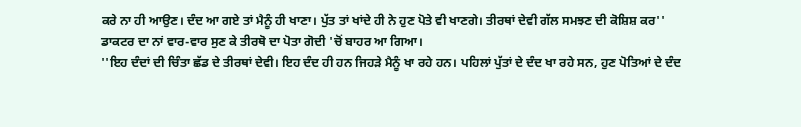ਕਰੇ ਨਾ ਹੀ ਆਉਣ। ਦੰਦ ਆ ਗਏ ਤਾਂ ਮੈਨੂੰ ਹੀ ਖਾਣਾ। ਪੁੱਤ ਤਾਂ ਖਾਂਦੇ ਹੀ ਨੇ ਹੁਣ ਪੋਤੇ ਵੀ ਖਾਣਗੇ। ਤੀਰਥਾਂ ਦੇਵੀ ਗੱਲ ਸਮਝਣ ਦੀ ਕੋਸ਼ਿਸ਼ ਕਰ''
ਡਾਕਟਰ ਦਾ ਨਾਂ ਵਾਰ-ਵਾਰ ਸੁਣ ਕੇ ਤੀਰਥੋ ਦਾ ਪੋਤਾ ਗੋਦੀ 'ਚੋਂ ਬਾਹਰ ਆ ਗਿਆ।
''ਇਹ ਦੰਦਾਂ ਦੀ ਚਿੰਤਾ ਛੱਡ ਦੇ ਤੀਰਥਾਂ ਦੇਵੀ। ਇਹ ਦੰਦ ਹੀ ਹਨ ਜਿਹੜੇ ਮੈਨੂੰ ਖਾ ਰਹੇ ਹਨ। ਪਹਿਲਾਂ ਪੁੱਤਾਂ ਦੇ ਦੰਦ ਖਾ ਰਹੇ ਸਨ, ਹੁਣ ਪੋਤਿਆਂ ਦੇ ਦੰਦ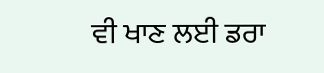ਵੀ ਖਾਣ ਲਈ ਡਰਾ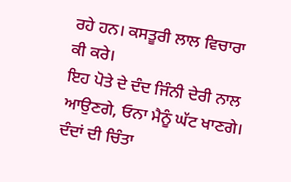ਰਹੇ ਹਨ। ਕਸਤੂਰੀ ਲਾਲ ਵਿਚਾਰਾ ਕੀ ਕਰੇ।
ਇਹ ਪੋਤੇ ਦੇ ਦੰਦ ਜਿੰਨੀ ਦੇਰੀ ਨਾਲ ਆਉਣਗੇ, ਓਨਾ ਮੈਨੂੰ ਘੱਟ ਖਾਣਗੇ। ਦੰਦਾਂ ਦੀ ਚਿੰਤਾ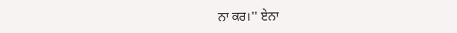ਨਾ ਕਰ।'' ਏਨਾ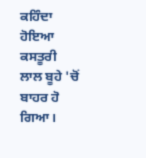ਕਹਿੰਦਾ ਹੋਇਆ ਕਸਤੂਰੀ ਲਾਲ ਬੂਹੇ 'ਚੋਂ ਬਾਹਰ ਹੋ ਗਿਆ।